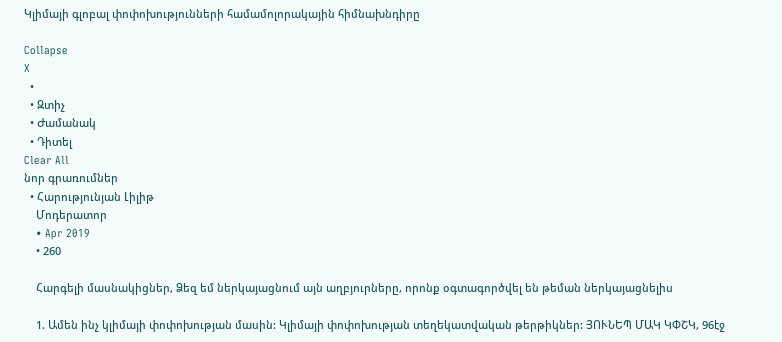Կլիմայի գլոբալ փոփոխությունների համամոլորակային հիմնախնդիրը

Collapse
X
  •
  • Զտիչ
  • Ժամանակ
  • Դիտել
Clear All
նոր գրառումներ
  • Հարությունյան Լիլիթ
    Մոդերատոր
    • Apr 2019
    • 260

    Հարգելի մասնակիցներ, Ձեզ եմ ներկայացնում այն աղբյուրները, որոնք օգտագործվել են թեման ներկայացնելիս

    1. Ամեն ինչ կլիմայի փոփոխության մասին: Կլիմայի փոփոխության տեղեկատվական թերթիկներ: ՅՈՒՆԵՊ ՄԱԿ ԿՓՇԿ, 96էջ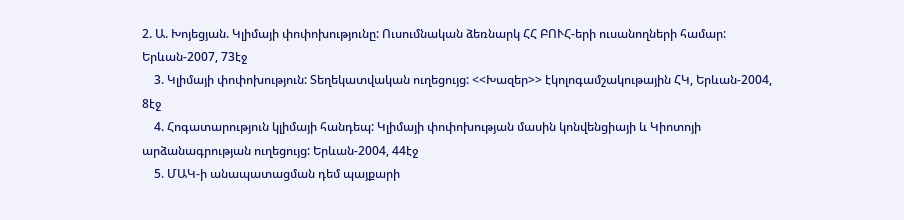2. Ա. Խոյեցյան. Կլիմայի փոփոխությունը: Ուսումնական ձեռնարկ ՀՀ ԲՈՒՀ-երի ուսանողների համար: Երևան-2007, 73էջ
    3. Կլիմայի փոփոխություն: Տեղեկատվական ուղեցույց: <<Խազեր>> էկոլոգամշակութային ՀԿ, Երևան-2004, 8էջ
    4. Հոգատարություն կլիմայի հանդեպ: Կլիմայի փոփոխության մասին կոնվենցիայի և Կիոտոյի արձանագրության ուղեցույց: Երևան-2004, 44էջ
    5. ՄԱԿ-ի անապատացման դեմ պայքարի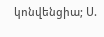կոնվենցիա; Ս.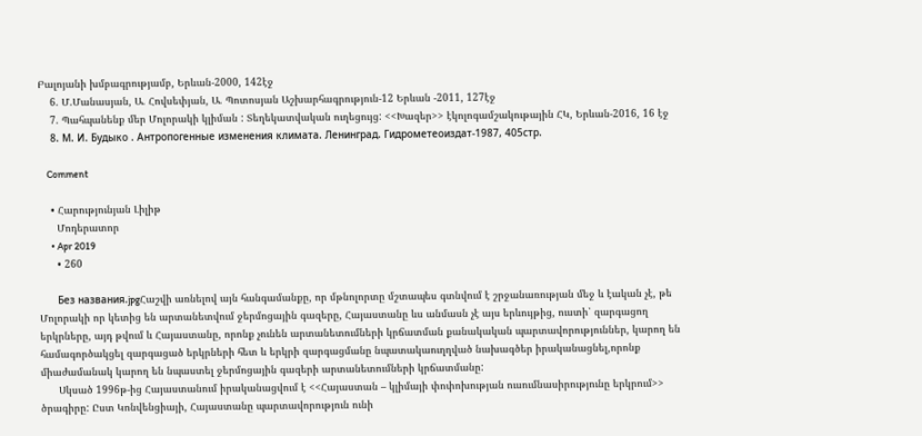Բալոյանի խմբագրությամբ, Երևան-2000, 142էջ
    6. Մ.Մանասյան, Ա. Հովսեփյան, Ա. Պոտոսյան Աշխարհագրություն-12 Երևան -2011, 127էջ
    7. Պահպանենք մեր Մոլորակի կլիման : Տեղեկատվական ուղեցույց: <<Խազեր>> էկոլոգամշակութային ՀԿ, Երևան-2016, 16 էջ
    8. М. И. Будыко . Антропогенные изменения климата. Ленинград. Гидрометеоиздат-1987, 405стр.

    Comment

    • Հարությունյան Լիլիթ
      Մոդերատոր
      • Apr 2019
      • 260

      Без названия.jpgՀաշվի առնելով այն հանգամանքը, որ մթնոլորտը մշտապես գտնվում է շրջանառության մեջ և էական չէ, թե Մոլորակի որ կետից են արտանետվում ջերմոցային գազերը, Հայաստանը ևս անմասն չէ այս երևույթից, ուստի՝ զարգացող երկրները, այդ թվում և Հայաստանը, որոնք չունեն արտանետումների կրճատման քանակական պարտավորություններ, կարող են համագործակցել զարգացած երկրների հետ և երկրի զարգացմանը նպատակաուղղված նախագծեր իրականացնել,որոնք միաժամանակ կարող են նպաստել ջերմոցային գազերի արտանետումների կրճատմանը:
      Սկսած 1996թ-ից Հայաստանում իրականացվում է <<Հայաստան – կլիմայի փոփոխության ուսումնասիրությունը երկրում>> ծրագիրը: Ըստ Կոնվենցիայի, Հայաստանը պարտավորություն ունի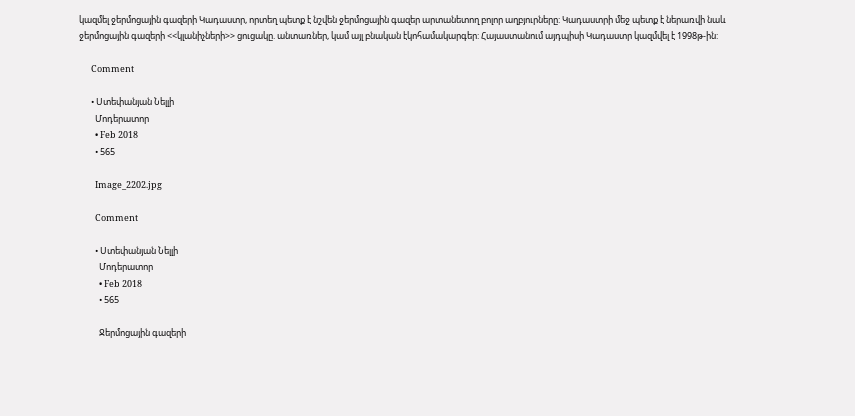կազմել ջերմոցային գազերի Կադաստր, որտեղ պետք է նշվեն ջերմոցային գազեր արտանետող բոլոր աղբյուրները: Կադաստրի մեջ պետք է ներառվի նաև ջերմոցային գազերի <<կլանիչների>> ցուցակը. անտառներ, կամ այլ բնական էկոհամակարգեր: Հայաստանում այդպիսի Կադաստր կազմվել է 1998թ-ին:

      Comment

      • Ստեփանյան Նելլի
        Մոդերատոր
        • Feb 2018
        • 565

        Image_2202.jpg

        Comment

        • Ստեփանյան Նելլի
          Մոդերատոր
          • Feb 2018
          • 565

          Ջերմոցային գազերի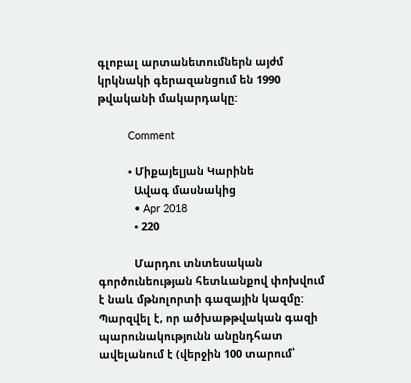գլոբալ արտանետումներն այժմ կրկնակի գերազանցում են 1990 թվականի մակարդակը:

          Comment

          • Միքայելյան Կարինե
            Ավագ մասնակից
            • Apr 2018
            • 220

            Մարդու տնտեսական գործունեության հետևանքով փոխվում է նաև մթնոլորտի գազային կազմը: Պարզվել է, որ ածխաթթվական գազի պարունակությունն անընդհատ ավելանում է (վերջին 100 տարում՝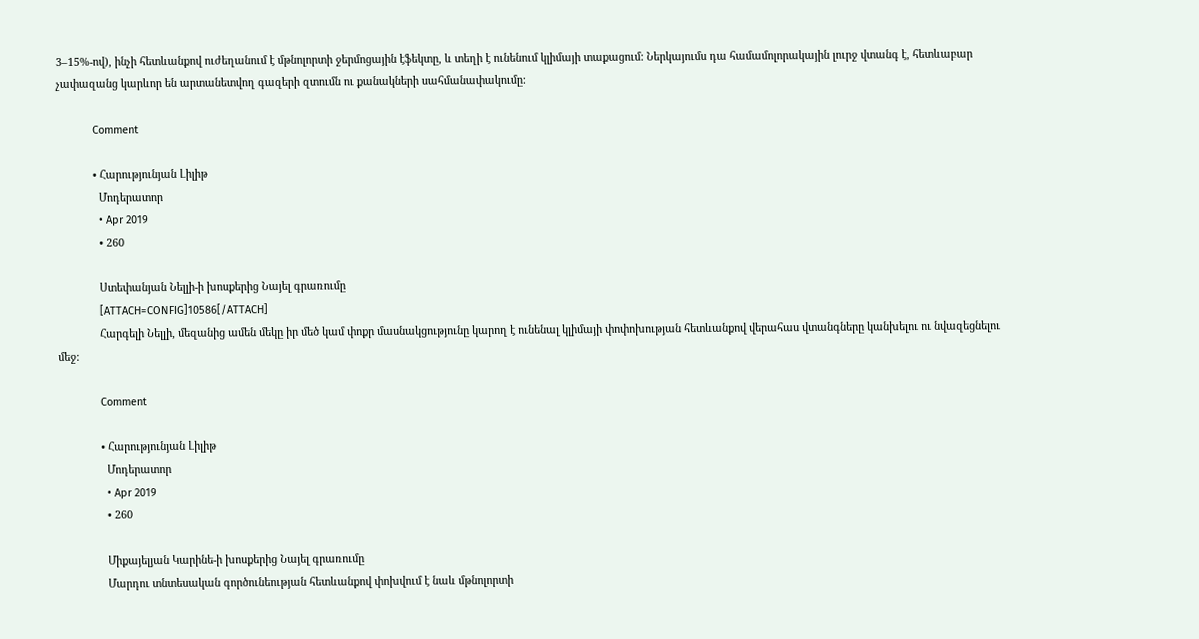3–15%-ով), ինչի հետևանքով ուժեղանում է մթնոլորտի ջերմոցային էֆեկտը, և տեղի է ունենում կլիմայի տաքացում: Ներկայումս դա համամոլորակային լուրջ վտանգ է, հետևաբար չափազանց կարևոր են արտանետվող գազերի զտումն ու քանակների սահմանափակումը:

            Comment

            • Հարությունյան Լիլիթ
              Մոդերատոր
              • Apr 2019
              • 260

              Ստեփանյան Նելլի-ի խոսքերից Նայել գրառումը
              [ATTACH=CONFIG]10586[/ATTACH]
              Հարգելի Նելլի, մեզանից ամեն մեկը իր մեծ կամ փոքր մասնակցությունը կարող է ունենալ կլիմայի փոփոխության հետևանքով վերահաս վտանգները կանխելու ու նվազեցնելու մեջ:

              Comment

              • Հարությունյան Լիլիթ
                Մոդերատոր
                • Apr 2019
                • 260

                Միքայելյան Կարինե-ի խոսքերից Նայել գրառումը
                Մարդու տնտեսական գործունեության հետևանքով փոխվում է նաև մթնոլորտի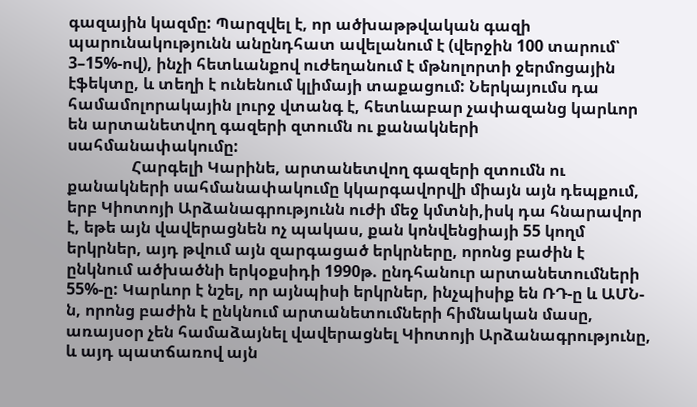գազային կազմը: Պարզվել է, որ ածխաթթվական գազի պարունակությունն անընդհատ ավելանում է (վերջին 100 տարում՝ 3–15%-ով), ինչի հետևանքով ուժեղանում է մթնոլորտի ջերմոցային էֆեկտը, և տեղի է ունենում կլիմայի տաքացում: Ներկայումս դա համամոլորակային լուրջ վտանգ է, հետևաբար չափազանց կարևոր են արտանետվող գազերի զտումն ու քանակների սահմանափակումը:
                Հարգելի Կարինե, արտանետվող գազերի զտումն ու քանակների սահմանափակումը կկարգավորվի միայն այն դեպքում, երբ Կիոտոյի Արձանագրությունն ուժի մեջ կմտնի,իսկ դա հնարավոր է, եթե այն վավերացնեն ոչ պակաս, քան կոնվենցիայի 55 կողմ երկրներ, այդ թվում այն զարգացած երկրները, որոնց բաժին է ընկնում ածխածնի երկօքսիդի 1990թ. ընդհանուր արտանետումների 55%-ը: Կարևոր է նշել, որ այնպիսի երկրներ, ինչպիսիք են ՌԴ-ը և ԱՄՆ-ն, որոնց բաժին է ընկնում արտանետումների հիմնական մասը, առայսօր չեն համաձայնել վավերացնել Կիոտոյի Արձանագրությունը, և այդ պատճառով այն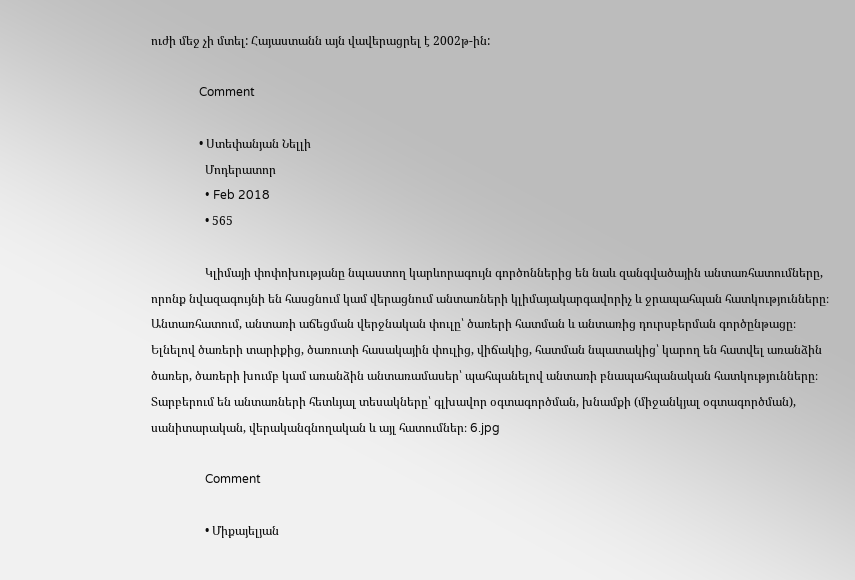ուժի մեջ չի մտել: Հայաստանն այն վավերացրել է 2002թ-ին:

                Comment

                • Ստեփանյան Նելլի
                  Մոդերատոր
                  • Feb 2018
                  • 565

                  Կլիմայի փոփոխությանը նպաստող կարևորագույն գործոններից են նաև զանգվածային անտառհատումները, որոնք նվազագույնի են հասցնում կամ վերացնում անտառների կլիմայակարգավորիչ և ջրապահպան հատկությունները։ Անտառհատում, անտառի աճեցման վերջնական փուլը՝ ծառերի հատման և անտառից դուրսբերման գործընթացը։ Ելնելով ծառերի տարիքից, ծառուտի հասակային փուլից, վիճակից, հատման նպատակից՝ կարող են հատվել առանձին ծառեր, ծառերի խումբ կամ առանձին անտառամասեր՝ պահպանելով անտառի բնապահպանական հատկությունները։ Տարբերում են անտառների հետևյալ տեսակները՝ գլխավոր օգտագործման, խնամքի (միջանկյալ օգտագործման), սանիտարական, վերականգնողական և այլ հատումներ։ 6.jpg

                  Comment

                  • Միքայելյան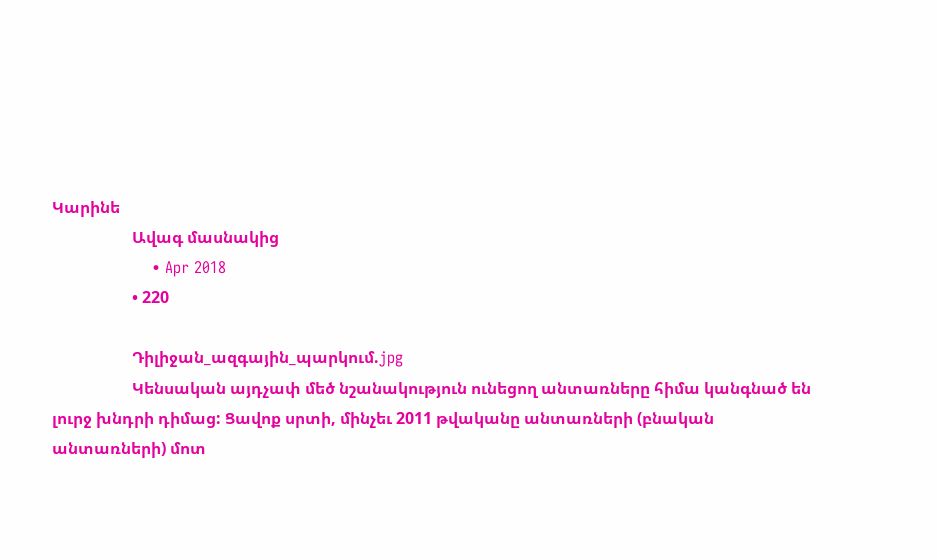Կարինե
                    Ավագ մասնակից
                    • Apr 2018
                    • 220

                    Դիլիջան_ազգային_պարկում.jpg
                    Կենսական այդչափ մեծ նշանակություն ունեցող անտառները հիմա կանգնած են լուրջ խնդրի դիմաց: Ցավոք սրտի, մինչեւ 2011 թվականը անտառների (բնական անտառների) մոտ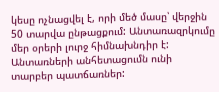կեսը ոչնացվել է, որի մեծ մասը՝ վերջին 50 տարվա ընթացքում: Անտառազրկումը մեր օրերի լուրջ հիմնախնդիր է: Անտառների անհետացումն ունի տարբեր պատճառներ: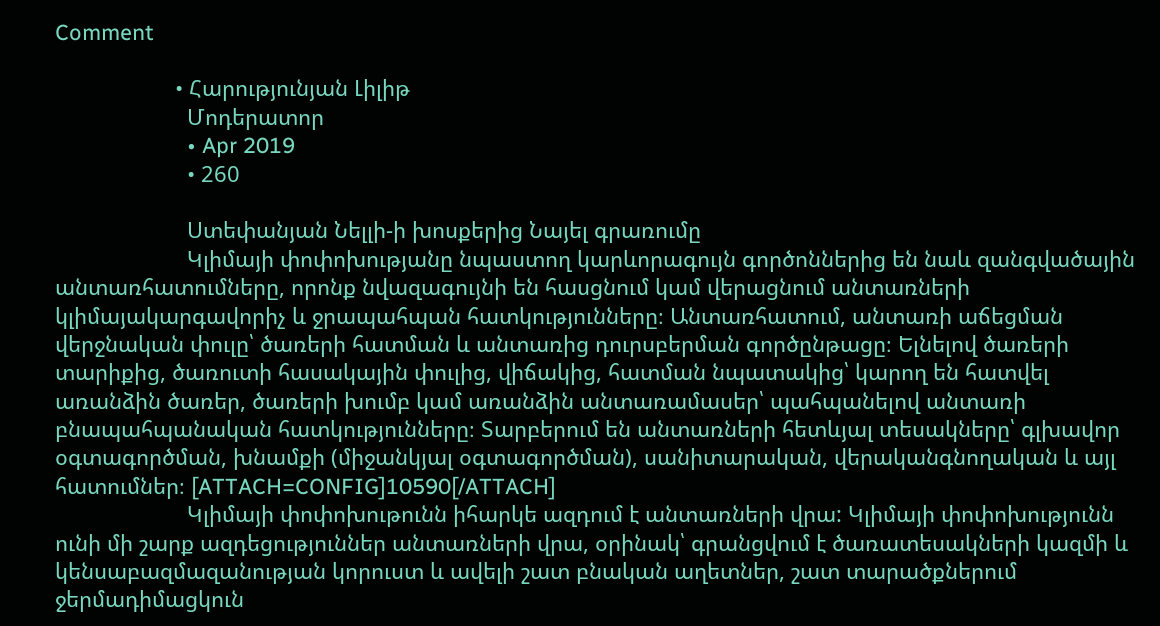Comment

                    • Հարությունյան Լիլիթ
                      Մոդերատոր
                      • Apr 2019
                      • 260

                      Ստեփանյան Նելլի-ի խոսքերից Նայել գրառումը
                      Կլիմայի փոփոխությանը նպաստող կարևորագույն գործոններից են նաև զանգվածային անտառհատումները, որոնք նվազագույնի են հասցնում կամ վերացնում անտառների կլիմայակարգավորիչ և ջրապահպան հատկությունները։ Անտառհատում, անտառի աճեցման վերջնական փուլը՝ ծառերի հատման և անտառից դուրսբերման գործընթացը։ Ելնելով ծառերի տարիքից, ծառուտի հասակային փուլից, վիճակից, հատման նպատակից՝ կարող են հատվել առանձին ծառեր, ծառերի խումբ կամ առանձին անտառամասեր՝ պահպանելով անտառի բնապահպանական հատկությունները։ Տարբերում են անտառների հետևյալ տեսակները՝ գլխավոր օգտագործման, խնամքի (միջանկյալ օգտագործման), սանիտարական, վերականգնողական և այլ հատումներ։ [ATTACH=CONFIG]10590[/ATTACH]
                      Կլիմայի փոփոխութունն իհարկե ազդում է անտառների վրա: Կլիմայի փոփոխությունն ունի մի շարք ազդեցություններ անտառների վրա, օրինակ՝ գրանցվում է ծառատեսակների կազմի և կենսաբազմազանության կորուստ և ավելի շատ բնական աղետներ, շատ տարածքներում ջերմադիմացկուն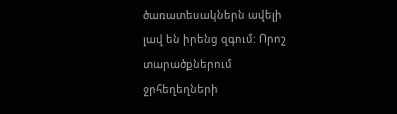ծառատեսակներն ավելի լավ են իրենց զգում: Որոշ տարածքներում ջրհեղեղների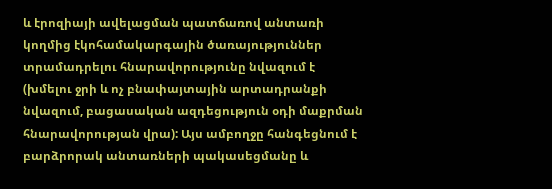և էրոզիայի ավելացման պատճառով անտառի կողմից էկոհամակարգային ծառայություններ տրամադրելու հնարավորությունը նվազում է (խմելու ջրի և ոչ բնափայտային արտադրանքի նվազում, բացասական ազդեցություն օդի մաքրման հնարավորության վրա): Այս ամբողջը հանգեցնում է բարձրորակ անտառների պակասեցմանը և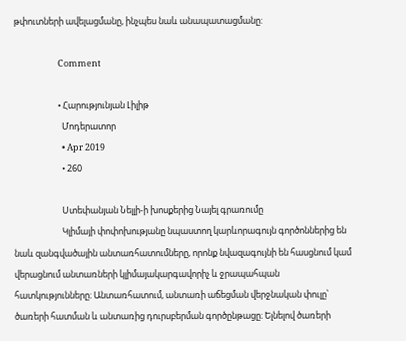թփուտների ավելացմանը, ինչպես նաև անապատացմանը:

                      Comment

                      • Հարությունյան Լիլիթ
                        Մոդերատոր
                        • Apr 2019
                        • 260

                        Ստեփանյան Նելլի-ի խոսքերից Նայել գրառումը
                        Կլիմայի փոփոխությանը նպաստող կարևորագույն գործոններից են նաև զանգվածային անտառհատումները, որոնք նվազագույնի են հասցնում կամ վերացնում անտառների կլիմայակարգավորիչ և ջրապահպան հատկությունները։ Անտառհատում, անտառի աճեցման վերջնական փուլը՝ ծառերի հատման և անտառից դուրսբերման գործընթացը։ Ելնելով ծառերի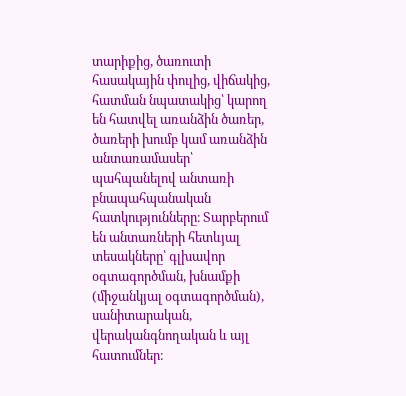տարիքից, ծառուտի հասակային փուլից, վիճակից, հատման նպատակից՝ կարող են հատվել առանձին ծառեր, ծառերի խումբ կամ առանձին անտառամասեր՝ պահպանելով անտառի բնապահպանական հատկությունները։ Տարբերում են անտառների հետևյալ տեսակները՝ գլխավոր օգտագործման, խնամքի (միջանկյալ օգտագործման), սանիտարական, վերականգնողական և այլ հատումներ։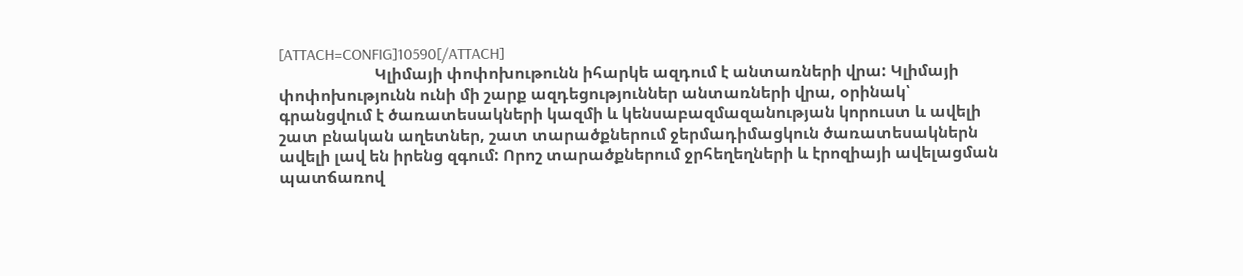[ATTACH=CONFIG]10590[/ATTACH]
                        Կլիմայի փոփոխութունն իհարկե ազդում է անտառների վրա: Կլիմայի փոփոխությունն ունի մի շարք ազդեցություններ անտառների վրա, օրինակ՝ գրանցվում է ծառատեսակների կազմի և կենսաբազմազանության կորուստ և ավելի շատ բնական աղետներ, շատ տարածքներում ջերմադիմացկուն ծառատեսակներն ավելի լավ են իրենց զգում: Որոշ տարածքներում ջրհեղեղների և էրոզիայի ավելացման պատճառով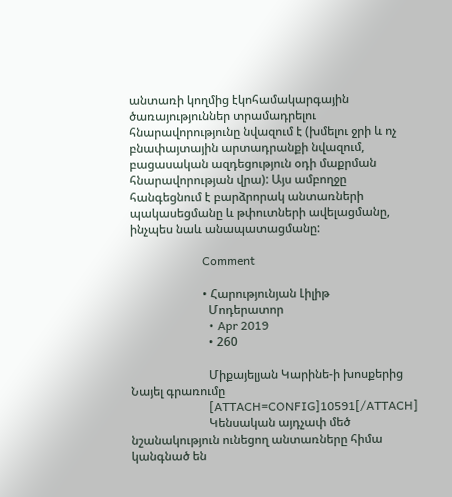անտառի կողմից էկոհամակարգային ծառայություններ տրամադրելու հնարավորությունը նվազում է (խմելու ջրի և ոչ բնափայտային արտադրանքի նվազում, բացասական ազդեցություն օդի մաքրման հնարավորության վրա): Այս ամբողջը հանգեցնում է բարձրորակ անտառների պակասեցմանը և թփուտների ավելացմանը, ինչպես նաև անապատացմանը:

                        Comment

                        • Հարությունյան Լիլիթ
                          Մոդերատոր
                          • Apr 2019
                          • 260

                          Միքայելյան Կարինե-ի խոսքերից Նայել գրառումը
                          [ATTACH=CONFIG]10591[/ATTACH]
                          Կենսական այդչափ մեծ նշանակություն ունեցող անտառները հիմա կանգնած են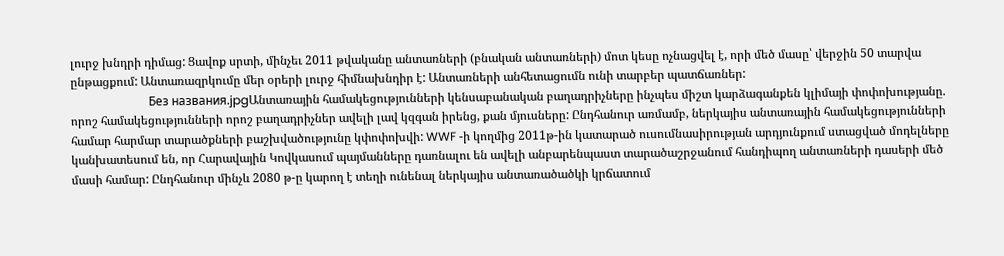լուրջ խնդրի դիմաց: Ցավոք սրտի, մինչեւ 2011 թվականը անտառների (բնական անտառների) մոտ կեսը ոչնացվել է, որի մեծ մասը՝ վերջին 50 տարվա ընթացքում: Անտառազրկումը մեր օրերի լուրջ հիմնախնդիր է: Անտառների անհետացումն ունի տարբեր պատճառներ:
                          Без названия.jpgԱնտառային համակեցությունների կենսաբանական բաղադրիչները ինչպես միշտ կարձագանքեն կլիմայի փոփոխությանը. որոշ համակեցությունների որոշ բաղադրիչներ ավելի լավ կզգան իրենց, քան մյուսները: Ընդհանուր առմամբ, ներկայիս անտառային համակեցությունների համար հարմար տարածքների բաշխվածությունը կփոփոխվի: WWF -ի կողմից 2011թ-ին կատարած ուսումնասիրության արդյունքում ստացված մոդելները կանխատեսում են, որ Հարավային Կովկասում պայմանները դառնալու են ավելի անբարենպաստ տարածաշրջանում հանդիպող անտառների դասերի մեծ մասի համար: Ընդհանուր մինչև 2080 թ-ը կարող է տեղի ունենալ ներկայիս անտառածածկի կրճատում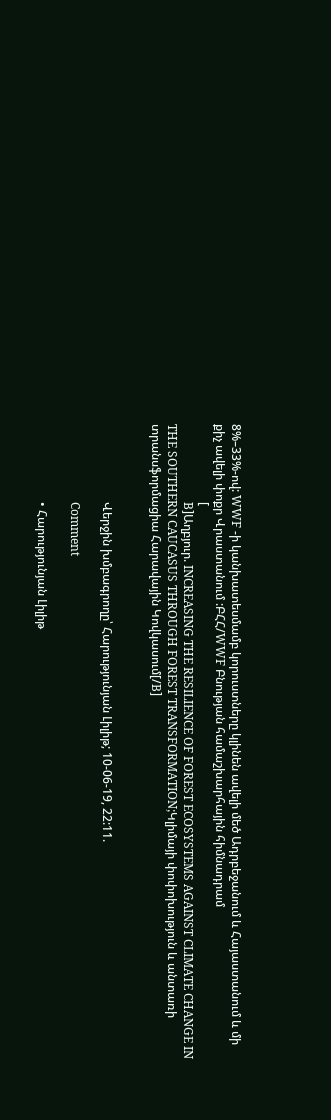8%–33%-ով: WWF -ի կանխատեսմամբ կորուստները կլինեն ավելի մեծ Ադրբեջանում և Հայաստանում և մի քիչ ավելի փոքր Վրաստանում :ԲՀՀ/WWF Բնության համաշխարհային հիմնադրամ
                          [
                          B]Աղբյուր. INCREASING THE RESILIENCE OF FOREST ECOSYSTEMS AGAINST CLIMATE CHANGE IN THE SOUTHERN CAUCASUS THROUGH FOREST TRANSFORMATION;Կլիմայի փոփոխություն և անտառի տրանսֆորմացիա Հարավային Կովկասում[/B]


                          Վերջին խմբագրողը՝ Հարությունյան Լիլիթ; 10-06-19, 22:11.

                          Comment

                          • Հարությունյան Լիլիթ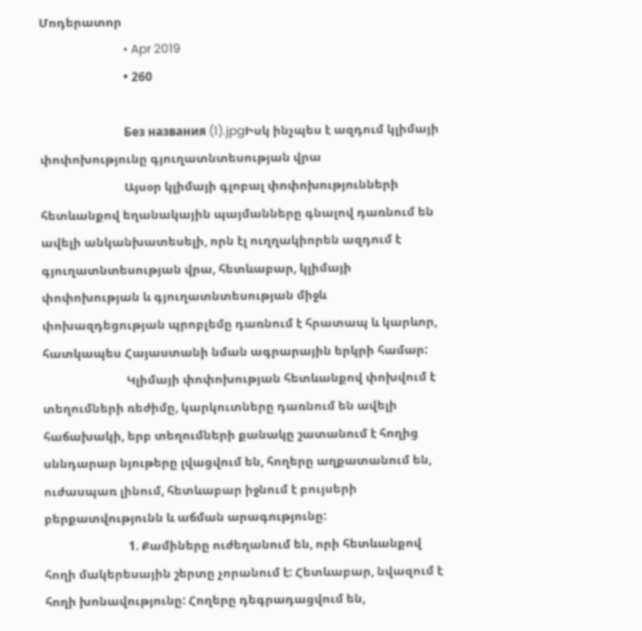Մոդերատոր
                            • Apr 2019
                            • 260

                            Без названия (1).jpgԻսկ ինչպես է ազդում կլիմայի փոփոխությունը գյուղատնտեսության վրա
                            Այսօր կլիմայի գլոբալ փոփոխությունների հետևանքով եղանակային պայմանները գնալով դառնում են ավելի անկանխատեսելի, որն էլ ուղղակիորեն ազդում է գյուղատնտեսության վրա, հետևաբար, կլիմայի փոփոխության և գյուղատնտեսության միջև փոխազդեցության պրոբլեմը դառնում է հրատապ և կարևոր, հատկապես Հայաստանի նման ագրարային երկրի համար:
                            Կլիմայի փոփոխության հետևանքով փոխվում է տեղումների ռեժիմը, կարկուտները դառնում են ավելի հաճախակի, երբ տեղումների քանակը շատանում է հողից սննդարար նյութերը լվացվում են, հողերը աղքատանում են, ուժասպառ լինում, հետևաբար իջնում է բույսերի բերքատվությունն և աճման արագությունը:
                            1. Քամիները ուժեղանում են, որի հետևանքով հողի մակերեսային շերտը չորանում է: Հետևաբար, նվազում է հողի խոնավությունը: Հողերը դեգրադացվում են,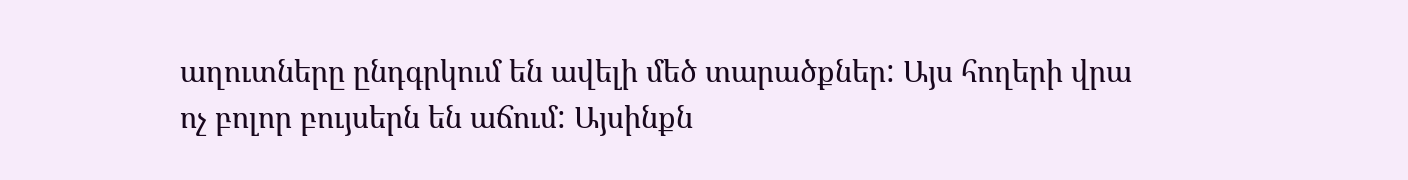աղուտները ընդգրկում են ավելի մեծ տարածքներ: Այս հողերի վրա ոչ բոլոր բույսերն են աճում: Այսինքն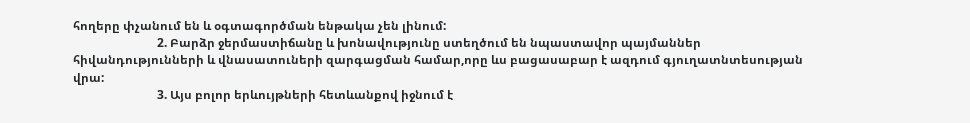հողերը փչանում են և օգտագործման ենթակա չեն լինում:
                            2. Բարձր ջերմաստիճանը և խոնավությունը ստեղծում են նպաստավոր պայմաններ հիվանդությունների և վնասատուների զարգացման համար,որը ևս բացասաբար է ազդում գյուղատնտեսության վրա:
                            3. Այս բոլոր երևույթների հետևանքով իջնում է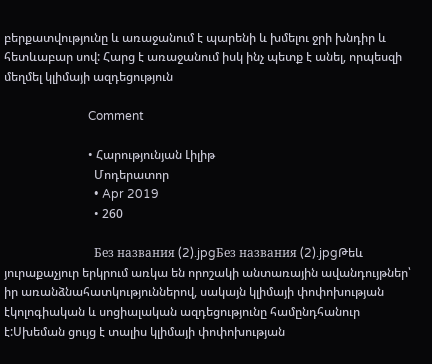բերքատվությունը և առաջանում է պարենի և խմելու ջրի խնդիր և հետևաբար սով: Հարց է առաջանում իսկ ինչ պետք է անել, որպեսզի մեղմել կլիմայի ազդեցություն

                            Comment

                            • Հարությունյան Լիլիթ
                              Մոդերատոր
                              • Apr 2019
                              • 260

                              Без названия (2).jpgБез названия (2).jpgԹեև յուրաքաչյուր երկրում առկա են որոշակի անտառային ավանդույթներ՝ իր առանձնահատկություններով, սակայն կլիմայի փոփոխության էկոլոգիական և սոցիալական ազդեցությունը համընդհանուր է:Սխեման ցույց է տալիս կլիմայի փոփոխության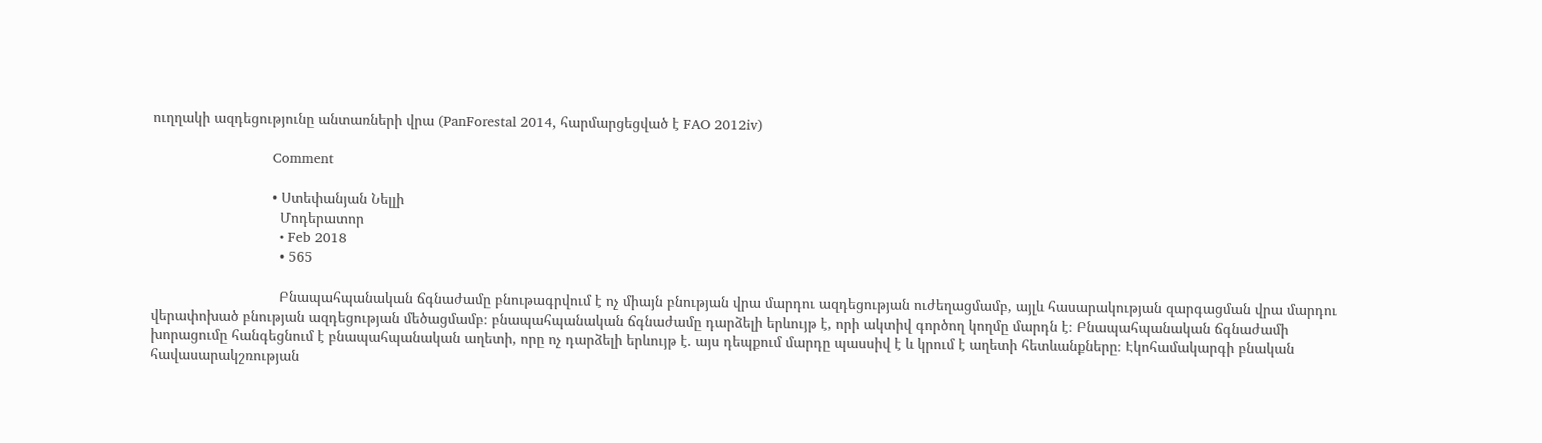ուղղակի ազդեցությունը անտառների վրա (PanForestal 2014, հարմարցեցված է FAO 2012iv)

                              Comment

                              • Ստեփանյան Նելլի
                                Մոդերատոր
                                • Feb 2018
                                • 565

                                Բնապահպանական ճգնաժամը բնութագրվում է ոչ միայն բնության վրա մարդու ազդեցության ուժեղացմամբ, այլև հասարակության զարգացման վրա մարդու վերափոխած բնության ազդեցության մեծացմամբ։ բնապահպանական ճգնաժամը դարձելի երևույթ է, որի ակտիվ գործող կողմը մարդն է։ Բնապահպանական ճգնաժամի խորացումը հանգեցնում է բնապահպանական աղետի, որը ոչ դարձելի երևույթ է. այս դեպքում մարդը պասսիվ է և կրում է աղետի հետևանքները։ Էկոհամակարգի բնական հավասարակշռության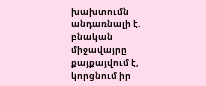խախտումն անդառնալի է. բնական միջավայրը քայքայվում է, կորցնում իր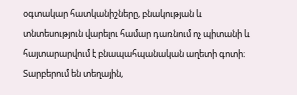օգտակար հատկանիշները, բնակության և տնտեսություն վարելու համար դառնում ոչ պիտանի և հայտարարվում է բնապահպանական աղետի գոտի։ Տարբերում են տեղային,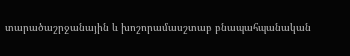տարածաշրջանային և խոշորամասշտաբ բնապահպանական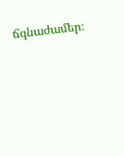ճգնաժամեր։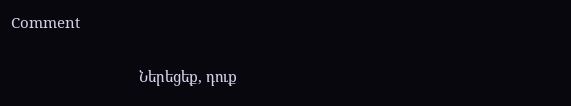Comment

                                Ներեցեք, դուք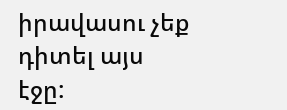իրավասու չեք դիտել այս էջը: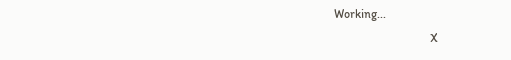Working...
                                X